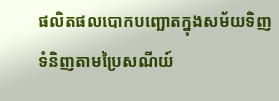ផលិតផលបោកបញ្ឆោតក្នុងសម័យទិញទំនិញតាមប្រៃសណីយ៍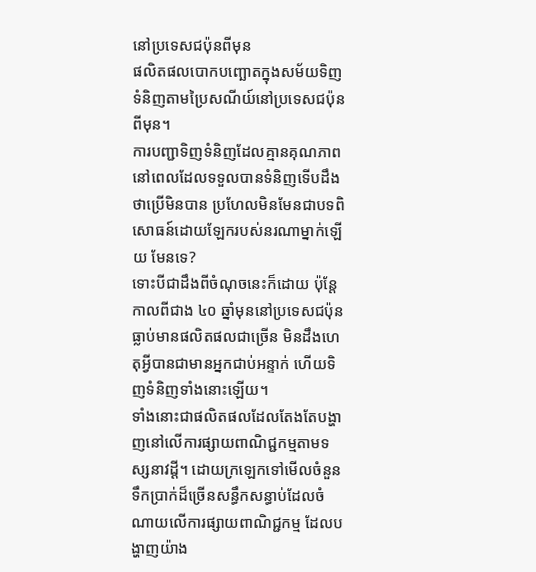នៅប្រទេសជប៉ុនពីមុន
ផលិតផលបោកបញ្ឆោតក្នុងសម័យទិញទំនិញតាមប្រៃសណីយ៍នៅប្រទេសជប៉ុនពីមុន។
ការបញ្ជាទិញទំនិញដែលគ្មានគុណភាព នៅពេលដែលទទួលបានទំនិញទើបដឹងថាប្រើមិនបាន ប្រហែលមិនមែនជាបទពិសោធន៍ដោយឡែករបស់នរណាម្នាក់ឡើយ មែនទេ?
ទោះបីជាដឹងពីចំណុចនេះក៏ដោយ ប៉ុន្តែកាលពីជាង ៤០ ឆ្នាំមុននៅប្រទេសជប៉ុន ធ្លាប់មានផលិតផលជាច្រើន មិនដឹងហេតុអ្វីបានជាមានអ្នកជាប់អន្ទាក់ ហើយទិញទំនិញទាំងនោះឡើយ។
ទាំងនោះជាផលិតផលដែលតែងតែបង្ហាញនៅលើការផ្សាយពាណិជ្ជកម្មតាមទស្សនាវដ្ដី។ ដោយក្រឡេកទៅមើលចំនួនទឹកប្រាក់ដ៏ច្រើនសន្ធឹកសន្ធាប់ដែលចំណាយលើការផ្សាយពាណិជ្ជកម្ម ដែលបង្ហាញយ៉ាង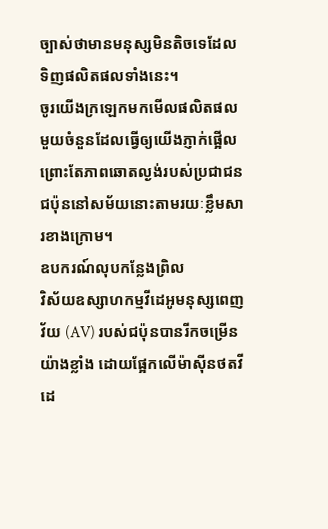ច្បាស់ថាមានមនុស្សមិនតិចទេដែលទិញផលិតផលទាំងនេះ។
ចូរយើងក្រឡេកមកមើលផលិតផលមួយចំនួនដែលធ្វើឲ្យយើងភ្ញាក់ផ្អើល ព្រោះតែភាពឆោតល្ងង់របស់ប្រជាជនជប៉ុននៅសម័យនោះតាមរយៈខ្លឹមសារខាងក្រោម។
ឧបករណ៍លុបកន្លែងព្រិល
វិស័យឧស្សាហកម្មវីដេអូមនុស្សពេញវ័យ (AV) របស់ជប៉ុនបានរីកចម្រើនយ៉ាងខ្លាំង ដោយផ្អែកលើម៉ាស៊ីនថតវីដេ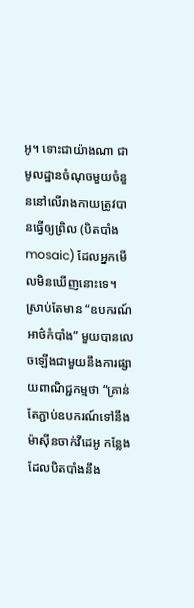អូ។ ទោះជាយ៉ាងណា ជាមូលដ្ឋានចំណុចមួយចំនួននៅលើរាងកាយត្រូវបានធ្វើឲ្យព្រិល (បិតបាំង mosaic) ដែលអ្នកមើលមិនឃើញនោះទេ។
ស្រាប់តែមាន “ឧបករណ៍អាថ៌កំបាំង” មួយបានលេចឡើងជាមួយនឹងការផ្សាយពាណិជ្ជកម្មថា “គ្រាន់តែភ្ជាប់ឧបករណ៍ទៅនឹងម៉ាសុីនចាក់វីដេអូ កន្លែងដែលបិតបាំងនឹង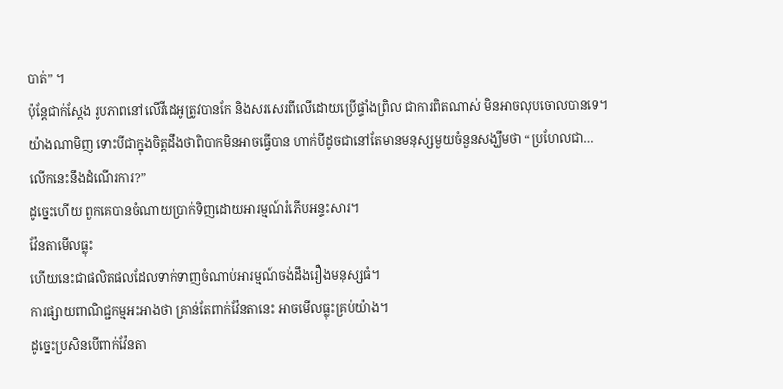បាត់” ។
ប៉ុន្តែជាក់ស្តែង រូបភាពនៅលើវីដេអូត្រូវបានកែ និងសរសេរពីលើដោយប្រើផ្ទាំងព្រិល ជាការពិតណាស់ មិនអាចលុបចោលបានទេ។
យ៉ាងណាមិញ ទោះបីជាក្នុងចិត្តដឹងថាពិបាកមិនអាចធ្វើបាន ហាក់បីដូចជានៅតែមានមនុស្សមួយចំនួនសង្ឃឹមថា “ប្រហែលជា… លើកនេះនឹងដំណើរការ?”
ដូច្នេះហើយ ពួកគេបានចំណាយប្រាក់ទិញដោយអារម្មណ៍រំភើបអន្ទះសារ។
វ៉ែនតាមើលធ្លុះ
ហើយនេះជាផលិតផលដែលទាក់ទាញចំណាប់អារម្មណ៍ចង់ដឹងរឿងមនុស្សធំ។
ការផ្សាយពាណិជ្ជកម្មអះអាងថា គ្រាន់តែពាក់វ៉ែនតានេះ អាចមើលធ្លុះគ្រប់យ៉ាង។
ដូច្នេះប្រសិនបើពាក់វ៉ែនតា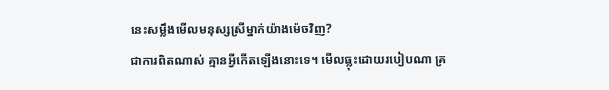នេះសម្លឹងមើលមនុស្សស្រីម្នាក់យ៉ាងម៉េចវិញ?
ជាការពិតណាស់ គ្មានអ្វីកើតឡើងនោះទេ។ មើលធ្លុះដោយរបៀបណា គ្រ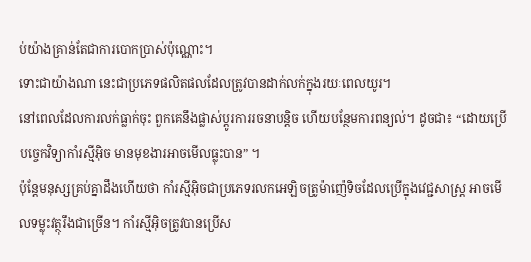ប់យ៉ាងគ្រាន់តែជាការបោកប្រាស់ប៉ុណ្ណោះ។
ទោះជាយ៉ាងណា នេះជាប្រភេទផលិតផលដែលត្រូវបានដាក់លក់ក្នុងរយៈពេលយូរ។
នៅពេលដែលការលក់ធ្លាក់ចុះ ពួកគេនឹងផ្លាស់ប្តូរការរចនាបន្តិច ហើយបន្ថែមការពន្យល់។ ដូចជា៖ “ដោយប្រើបច្ចេកវិទ្យាកាំរស្មីអ៊ិច មានមុខងារអាចមើលធ្លុះបាន” ។
ប៉ុន្តែមនុស្សគ្រប់គ្នាដឹងហើយថា កាំរស្មីអ៊ិចជាប្រភេទរលកអេឡិចត្រូម៉ាញ៉េទិចដែលប្រើក្នុងវេជ្ជសាស្ត្រ អាចមើលទម្លុះវត្ថុរឹងជាច្រើន។ កាំរស្មីអ៊ិចត្រូវបានប្រើស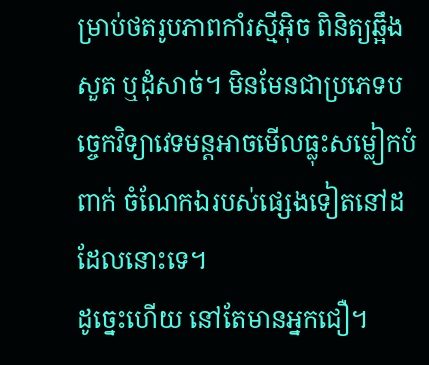ម្រាប់ថតរូបភាពកាំរស្មីអ៊ិច ពិនិត្យឆ្អឹង សួត ឬដុំសាច់។ មិនមែនជាប្រភេទបច្ចេកវិទ្យាវេទមន្តអាចមើលធ្លុះសម្លៀកបំពាក់ ចំណែកឯរបស់ផ្សេងទៀតនៅដដែលនោះទេ។
ដូច្នេះហើយ នៅតែមានអ្នកជឿ។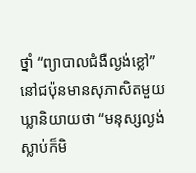ថ្នាំ “ព្យាបាលជំងឺល្ងង់ខ្លៅ”
នៅជប៉ុនមានសុភាសិតមួយឃ្លានិយាយថា “មនុស្សល្ងង់ស្លាប់ក៏មិ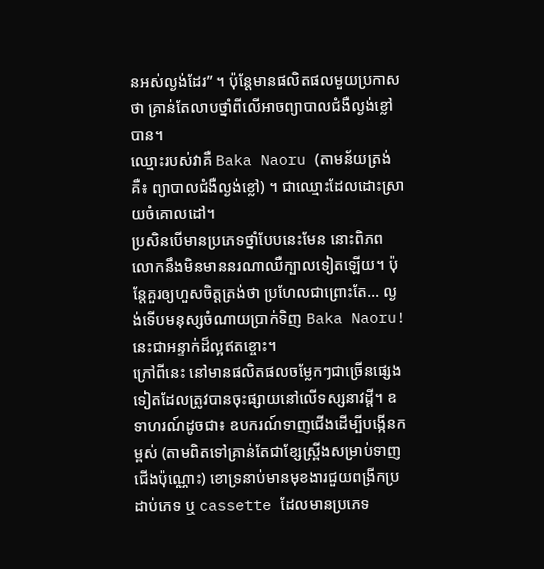នអស់ល្ងង់ដែរ” ។ ប៉ុន្តែមានផលិតផលមួយប្រកាសថា គ្រាន់តែលាបថ្នាំពីលើអាចព្យាបាលជំងឺល្ងង់ខ្លៅបាន។
ឈ្មោះរបស់វាគឺ Baka Naoru (តាមន័យត្រង់គឺ៖ ព្យាបាលជំងឺល្ងង់ខ្លៅ) ។ ជាឈ្មោះដែលដោះស្រាយចំគោលដៅ។
ប្រសិនបើមានប្រភេទថ្នាំបែបនេះមែន នោះពិភពលោកនឹងមិនមាននរណាឈឺក្បាលទៀតឡើយ។ ប៉ុន្តែគួរឲ្យហួសចិត្តត្រង់ថា ប្រហែលជាព្រោះតែ… ល្ងង់ទើបមនុស្សចំណាយប្រាក់ទិញ Baka Naoru!
នេះជាអន្ទាក់ដ៏ល្អឥតខ្ចោះ។
ក្រៅពីនេះ នៅមានផលិតផលចម្លែកៗជាច្រើនផ្សេងទៀតដែលត្រូវបានចុះផ្សាយនៅលើទស្សនាវដ្តី។ ឧទាហរណ៍ដូចជា៖ ឧបករណ៍ទាញជើងដើម្បីបង្កើនកម្ពស់ (តាមពិតទៅគ្រាន់តែជាខ្សែស្ព្រីងសម្រាប់ទាញជើងប៉ុណ្ណោះ) ខោទ្រនាប់មានមុខងារជួយពង្រីកប្រដាប់ភេទ ឬ cassette ដែលមានប្រភេទ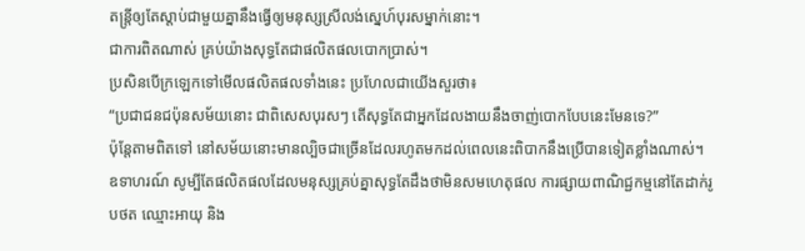តន្ត្រីឲ្យតែស្តាប់ជាមួយគ្នានឹងធ្វើឲ្យមនុស្សស្រីលង់ស្នេហ៍បុរសម្នាក់នោះ។
ជាការពិតណាស់ គ្រប់យ៉ាងសុទ្ធតែជាផលិតផលបោកប្រាស់។
ប្រសិនបើក្រឡេកទៅមើលផលិតផលទាំងនេះ ប្រហែលជាយើងសួរថា៖
“ប្រជាជនជប៉ុនសម័យនោះ ជាពិសេសបុរសៗ តើសុទ្ធតែជាអ្នកដែលងាយនឹងចាញ់បោកបែបនេះមែនទេ?”
ប៉ុន្តែតាមពិតទៅ នៅសម័យនោះមានល្បិចជាច្រើនដែលរហូតមកដល់ពេលនេះពិបាកនឹងប្រើបានទៀតខ្លាំងណាស់។
ឧទាហរណ៍ សូម្បីតែផលិតផលដែលមនុស្សគ្រប់គ្នាសុទ្ធតែដឹងថាមិនសមហេតុផល ការផ្សាយពាណិជ្ជកម្មនៅតែដាក់រូបថត ឈ្មោះអាយុ និង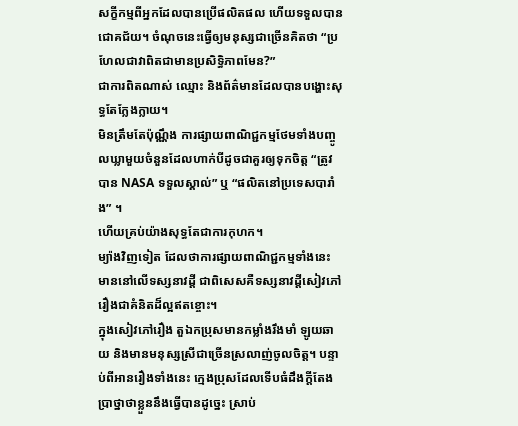សក្ខីកម្មពីអ្នកដែលបានប្រើផលិតផល ហើយទទួលបានជោគជ័យ។ ចំណុចនេះធ្វើឲ្យមនុស្សជាច្រើនគិតថា “ប្រហែលជាវាពិតជាមានប្រសិទ្ធិភាពមែន?”
ជាការពិតណាស់ ឈ្មោះ និងព័ត៌មានដែលបានបង្ហោះសុទ្ធតែក្លែងក្លាយ។
មិនត្រឹមតែប៉ុណ្ណឹង ការផ្សាយពាណិជ្ជកម្មថែមទាំងបញ្ចូលឃ្លាមួយចំនួនដែលហាក់បីដូចជាគួរឲ្យទុកចិត្ត “ត្រូវបាន NASA ទទួលស្គាល់” ឬ “ផលិតនៅប្រទេសបារាំង” ។
ហើយគ្រប់យ៉ាងសុទ្ធតែជាការកុហក។
ម្យ៉ាងវិញទៀត ដែលថាការផ្សាយពាណិជ្ជកម្មទាំងនេះមាននៅលើទស្សនាវដ្តី ជាពិសេសគឺទស្សនាវដ្តីសៀវភៅរឿងជាគំនិតដ៏ល្អឥតខ្ចោះ។
ក្នុងសៀវភៅរឿង តួឯកប្រុសមានកម្លាំងរឹងមាំ ឡូយឆាយ និងមានមនុស្សស្រីជាច្រើនស្រលាញ់ចូលចិត្ត។ បន្ទាប់ពីអានរឿងទាំងនេះ ក្មេងប្រុសដែលទើបធំដឹងក្តីតែងប្រាថ្នាថាខ្លួននឹងធ្វើបានដូច្នេះ ស្រាប់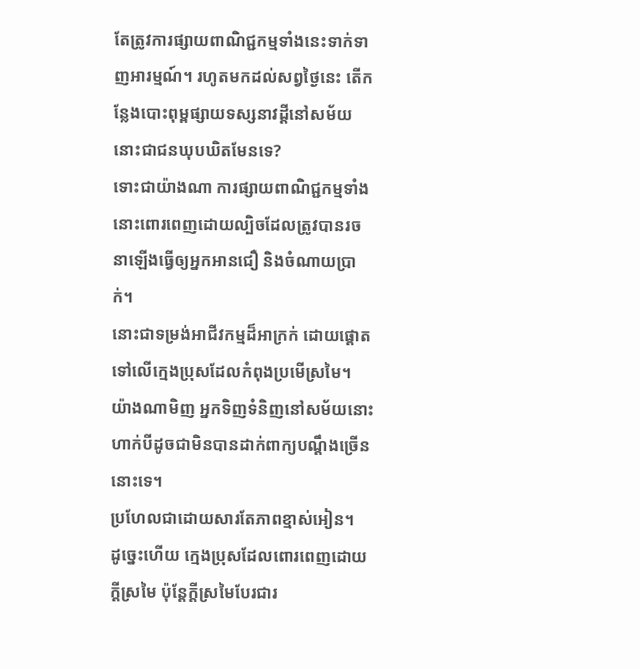តែត្រូវការផ្សាយពាណិជ្ជកម្មទាំងនេះទាក់ទាញអារម្មណ៍។ រហូតមកដល់សព្វថ្ងៃនេះ តើកន្លែងបោះពុម្ពផ្សាយទស្សនាវដ្តីនៅសម័យនោះជាជនឃុបឃិតមែនទេ?
ទោះជាយ៉ាងណា ការផ្សាយពាណិជ្ជកម្មទាំងនោះពោរពេញដោយល្បិចដែលត្រូវបានរចនាឡើងធ្វើឲ្យអ្នកអានជឿ និងចំណាយប្រាក់។
នោះជាទម្រង់អាជីវកម្មដ៏អាក្រក់ ដោយផ្តោតទៅលើក្មេងប្រុសដែលកំពុងប្រមើស្រមៃ។
យ៉ាងណាមិញ អ្នកទិញទំនិញនៅសម័យនោះហាក់បីដូចជាមិនបានដាក់ពាក្យបណ្ដឹងច្រើននោះទេ។
ប្រហែលជាដោយសារតែភាពខ្មាស់អៀន។
ដូច្នេះហើយ ក្មេងប្រុសដែលពោរពេញដោយក្តីស្រមៃ ប៉ុន្តែក្តីស្រមៃបែរជារ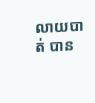លាយបាត់ បាន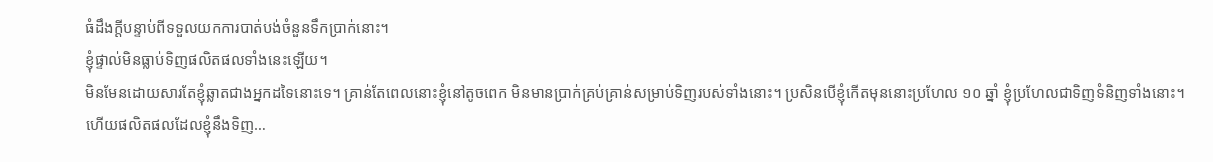ធំដឹងក្តីបន្ទាប់ពីទទួលយកការបាត់បង់ចំនួនទឹកប្រាក់នោះ។
ខ្ញុំផ្ទាល់មិនធ្លាប់ទិញផលិតផលទាំងនេះឡើយ។
មិនមែនដោយសារតែខ្ញុំឆ្លាតជាងអ្នកដទៃនោះទេ។ គ្រាន់តែពេលនោះខ្ញុំនៅតូចពេក មិនមានប្រាក់គ្រប់គ្រាន់សម្រាប់ទិញរបស់ទាំងនោះ។ ប្រសិនបើខ្ញុំកើតមុននោះប្រហែល ១០ ឆ្នាំ ខ្ញុំប្រហែលជាទិញទំនិញទាំងនោះ។
ហើយផលិតផលដែលខ្ញុំនឹងទិញ…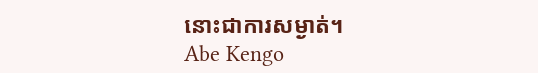នោះជាការសម្ងាត់។
Abe Kengo